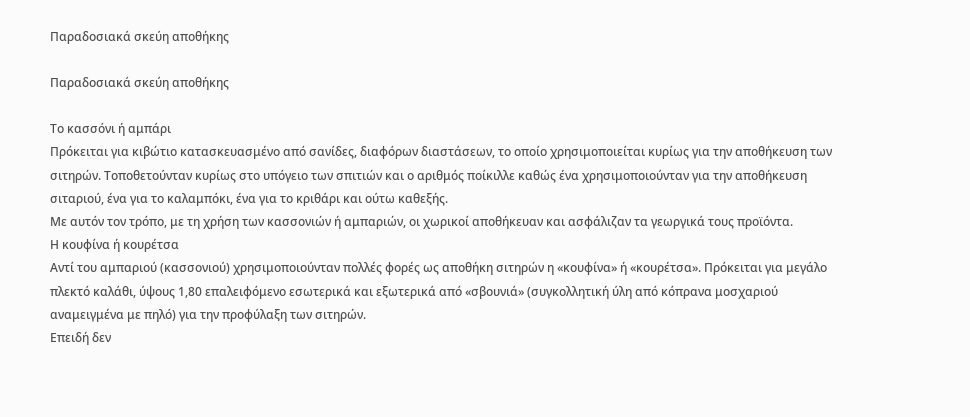Παραδοσιακά σκεύη αποθήκης

Παραδοσιακά σκεύη αποθήκης

Το κασσόνι ή αμπάρι
Πρόκειται για κιβώτιο κατασκευασμένο από σανίδες, διαφόρων διαστάσεων, το οποίο χρησιμοποιείται κυρίως για την αποθήκευση των σιτηρών. Τοποθετούνταν κυρίως στο υπόγειο των σπιτιών και ο αριθμός ποίκιλλε καθώς ένα χρησιμοποιούνταν για την αποθήκευση σιταριού, ένα για το καλαμπόκι, ένα για το κριθάρι και ούτω καθεξής.
Με αυτόν τον τρόπο, με τη χρήση των κασσονιών ή αμπαριών, οι χωρικοί αποθήκευαν και ασφάλιζαν τα γεωργικά τους προϊόντα.
Η κουφίνα ή κουρέτσα
Αντί του αμπαριού (κασσονιού) χρησιμοποιούνταν πολλές φορές ως αποθήκη σιτηρών η «κουφίνα» ή «κουρέτσα». Πρόκειται για μεγάλο πλεκτό καλάθι, ύψους 1,80 επαλειφόμενο εσωτερικά και εξωτερικά από «σβουνιά» (συγκολλητική ύλη από κόπρανα μοσχαριού αναμειγμένα με πηλό) για την προφύλαξη των σιτηρών.
Επειδή δεν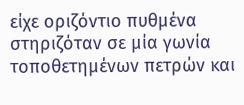είχε οριζόντιο πυθμένα στηριζόταν σε μία γωνία τοποθετημένων πετρών και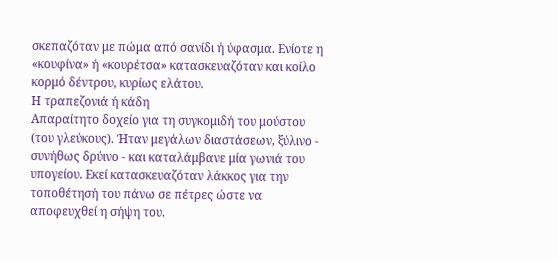σκεπαζόταν με πώμα από σανίδι ή ύφασμα. Ενίοτε η «κουφίνα» ή «κουρέτσα» κατασκευαζόταν και κοίλο κορμό δέντρου, κυρίως ελάτου.
Η τραπεζονιά ή κάδη
Απαραίτητο δοχείο για τη συγκομιδή του μούστου (του γλεύκους). Ήταν μεγάλων διαστάσεων, ξύλινο - συνήθως δρύινο - και καταλάμβανε μία γωνιά του υπογείου. Εκεί κατασκευαζόταν λάκκος για την τοποθέτησή του πάνω σε πέτρες ώστε να αποφευχθεί η σήψη του.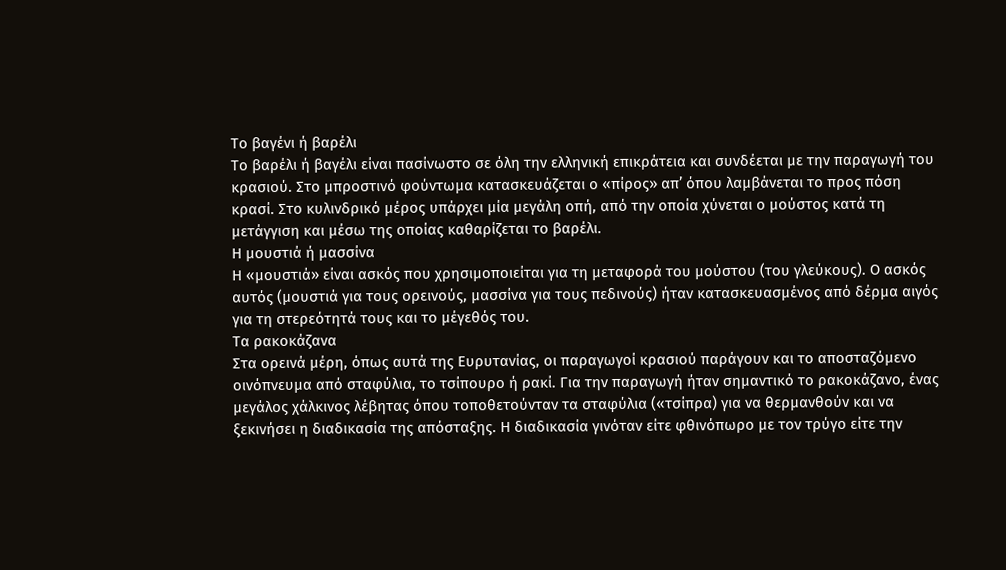Το βαγένι ή βαρέλι
Το βαρέλι ή βαγέλι είναι πασίνωστο σε όλη την ελληνική επικράτεια και συνδέεται με την παραγωγή του κρασιού. Στο μπροστινό φούντωμα κατασκευάζεται ο «πίρος» απ’ όπου λαμβάνεται το προς πόση κρασί. Στο κυλινδρικό μέρος υπάρχει μία μεγάλη οπή, από την οποία χύνεται ο μούστος κατά τη μετάγγιση και μέσω της οποίας καθαρίζεται το βαρέλι.
Η μουστιά ή μασσίνα
Η «μουστιά» είναι ασκός που χρησιμοποιείται για τη μεταφορά του μούστου (του γλεύκους). Ο ασκός αυτός (μουστιά για τους ορεινούς, μασσίνα για τους πεδινούς) ήταν κατασκευασμένος από δέρμα αιγός για τη στερεότητά τους και το μέγεθός του.
Τα ρακοκάζανα
Στα ορεινά μέρη, όπως αυτά της Ευρυτανίας, οι παραγωγοί κρασιού παράγουν και το αποσταζόμενο οινόπνευμα από σταφύλια, το τσίπουρο ή ρακί. Για την παραγωγή ήταν σημαντικό το ρακοκάζανο, ένας μεγάλος χάλκινος λέβητας όπου τοποθετούνταν τα σταφύλια («τσίπρα) για να θερμανθούν και να ξεκινήσει η διαδικασία της απόσταξης. Η διαδικασία γινόταν είτε φθινόπωρο με τον τρύγο είτε την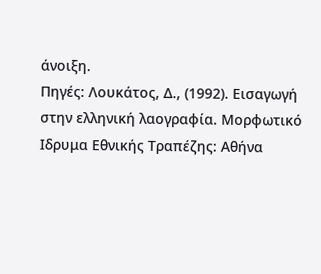άνοιξη.
Πηγές: Λουκάτος, Δ., (1992). Εισαγωγή στην ελληνική λαογραφία. Μορφωτικό Ιδρυμα Εθνικής Τραπέζης: Αθήνα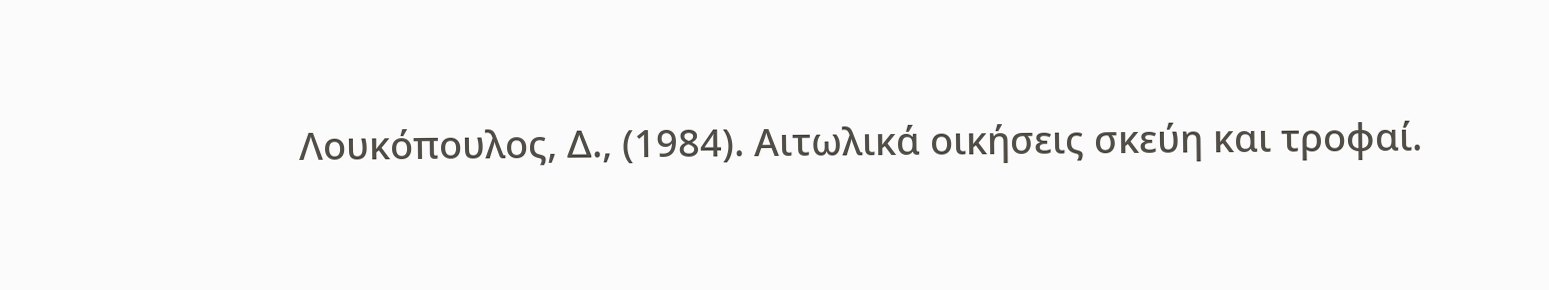Λουκόπουλος, Δ., (1984). Αιτωλικά οικήσεις σκεύη και τροφαί.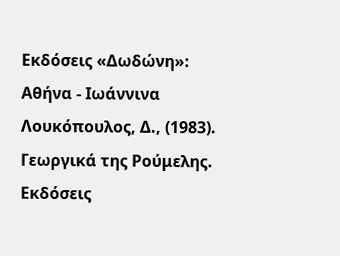Εκδόσεις «Δωδώνη»: Αθήνα - Ιωάννινα
Λουκόπουλος, Δ., (1983). Γεωργικά της Ρούμελης. Εκδόσεις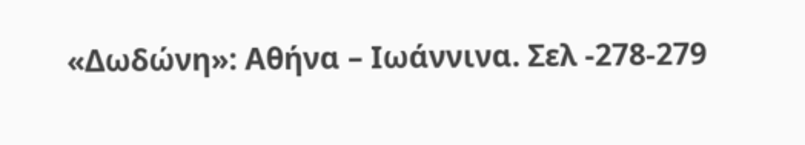«Δωδώνη»: Αθήνα – Ιωάννινα. Σελ -278-279